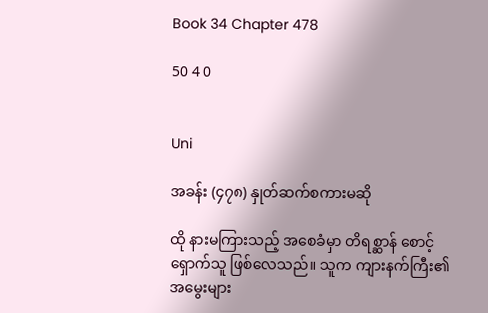Book 34 Chapter 478

50 4 0


Uni

အခန်း (၄၇၈) နှုတ်ဆက်စကားမဆို

ထို နားမကြားသည့် အစေခံမှာ တိရစ္ဆာန် စောင့်ရှောက်သူ ဖြစ်လေသည်။ သူက ကျားနက်ကြီး၏ အမွေးများ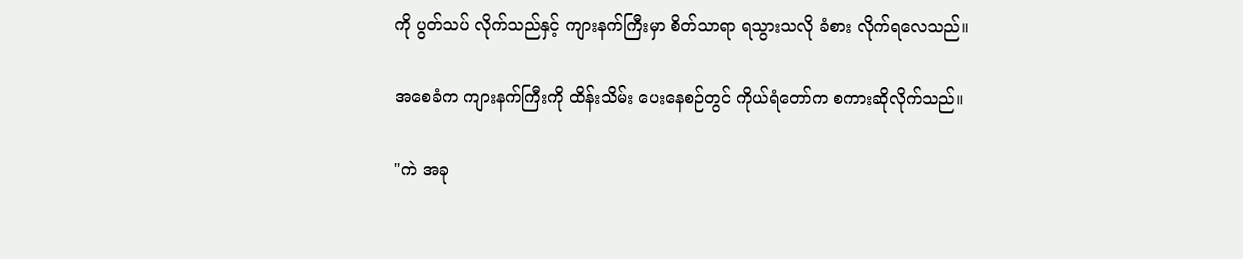ကို ပွတ်သပ် လိုက်သည်နှင့် ကျားနက်ကြီးမှာ စိတ်သာရာ ရသွားသလို ခံစား လိုက်ရလေသည်။

အစေခံက ကျားနက်ကြီးကို ထိန်းသိမ်း ပေးနေစဉ်တွင် ကိုယ်ရံတော်က စကားဆိုလိုက်သည်။

"ကဲ အခု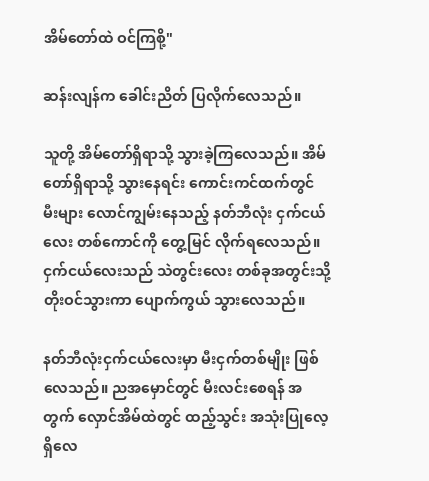အိမ်တော်ထဲ ဝင်ကြစို့"

ဆန်းလျန်က ခေါင်းညိတ် ပြလိုက်လေသည်။

သူတို့ အိမ်တော်ရှိရာသို့ သွားခဲ့ကြလေသည်။ အိမ်တော်ရှိရာသို့ သွားနေရင်း ကောင်းကင်ထက်တွင် မီးများ လောင်ကျွမ်းနေသည့် နတ်ဘီလုံး ငှက်ငယ်လေး တစ်ကောင်ကို တွေ့မြင် လိုက်ရလေသည်။ ငှက်ငယ်လေးသည် သဲတွင်းလေး တစ်ခုအတွင်းသို့ တိုးဝင်သွားကာ ပျောက်ကွယ် သွားလေသည်။

နတ်ဘီလုံးငှက်ငယ်လေးမှာ မီးငှက်တစ်မျိုး ဖြစ်လေသည်။ ညအမှောင်တွင် မီးလင်းစေရန် အတွက် လှောင်အိမ်ထဲတွင် ထည့်သွင်း အသုံးပြုလေ့ရှိလေ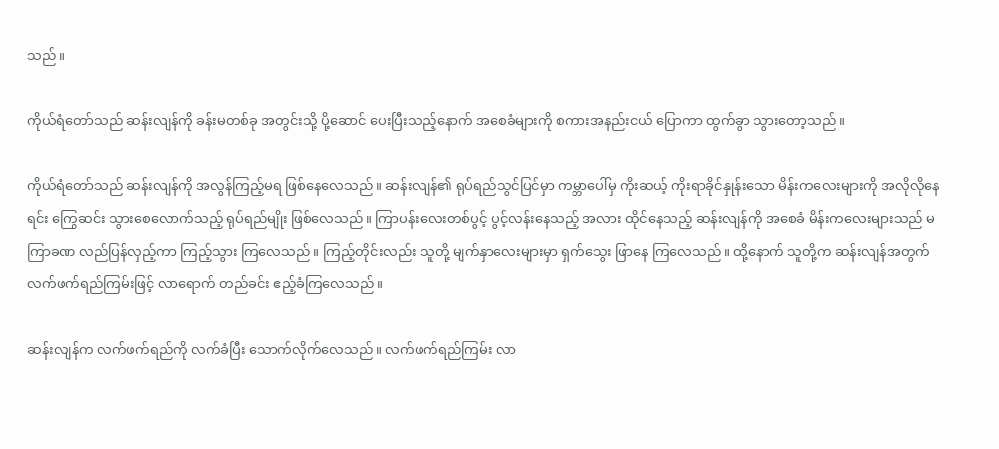သည်။

ကိုယ်ရံတော်သည် ဆန်းလျန်ကို ခန်းမတစ်ခု အတွင်းသို့ ပို့ဆောင် ပေးပြီးသည့်နောက် အစေခံများကို စကားအနည်းငယ် ပြောကာ ထွက်ခွာ သွားတော့သည်။

ကိုယ်ရံတော်သည် ဆန်းလျန်ကို အလွန်ကြည့်မရ ဖြစ်နေလေသည်။ ဆန်းလျန်၏ ရုပ်ရည်သွင်ပြင်မှာ ကမ္ဘာပေါ်မှ ကိုးဆယ့် ကိုးရာခိုင်နှုန်းသော မိန်းကလေးများကို အလိုလိုနေရင်း ကြွေဆင်း သွားစေလောက်သည့် ရုပ်ရည်မျိုး ဖြစ်လေသည်။ ကြာပန်းလေးတစ်ပွင့် ပွင့်လန်းနေသည့် အလား ထိုင်နေသည့် ဆန်းလျန်ကို အစေခံ မိန်းကလေးများသည် မကြာခဏ လည်ပြန်လှည့်ကာ ကြည့်သွား ကြလေသည်။ ကြည့်တိုင်းလည်း သူတို့ မျက်နှာလေးများမှာ ရှက်သွေး ဖြာနေ ကြလေသည်။ ထို့နောက် သူတို့က ဆန်းလျန်အတွက် လက်ဖက်ရည်ကြမ်းဖြင့် လာရောက် တည်ခင်း ဧည့်ခံကြလေသည်။

ဆန်းလျန်က လက်ဖက်ရည်ကို လက်ခံပြီး သောက်လိုက်လေသည်။ လက်ဖက်ရည်ကြမ်း လာ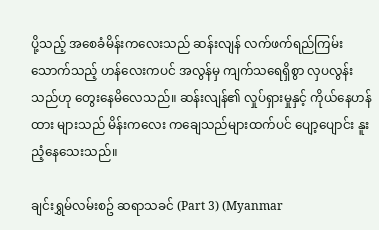ပို့သည့် အစေခံမိန်းကလေးသည် ဆန်းလျန် လက်ဖက်ရည်ကြမ်း သောက်သည့် ဟန်လေးကပင် အလွန်မှ ကျက်သရေရှိစွာ လှပလွန်းသည်ဟု တွေးနေမိလေသည်။ ဆန်းလျန်၏ လှုပ်ရှားမှုနှင့် ကိုယ်နေဟန်ထား များသည် မိန်းကလေး ကချေသည်များထက်ပင် ပျော့ပျောင်း နူးညံ့နေသေးသည်။

ချင်းရွှမ်လမ်းစဥ် ဆရာသခင် (Part 3) (Myanmar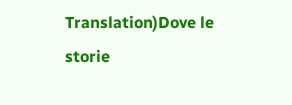Translation)Dove le storie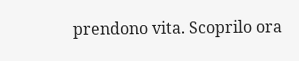prendono vita. Scoprilo ora